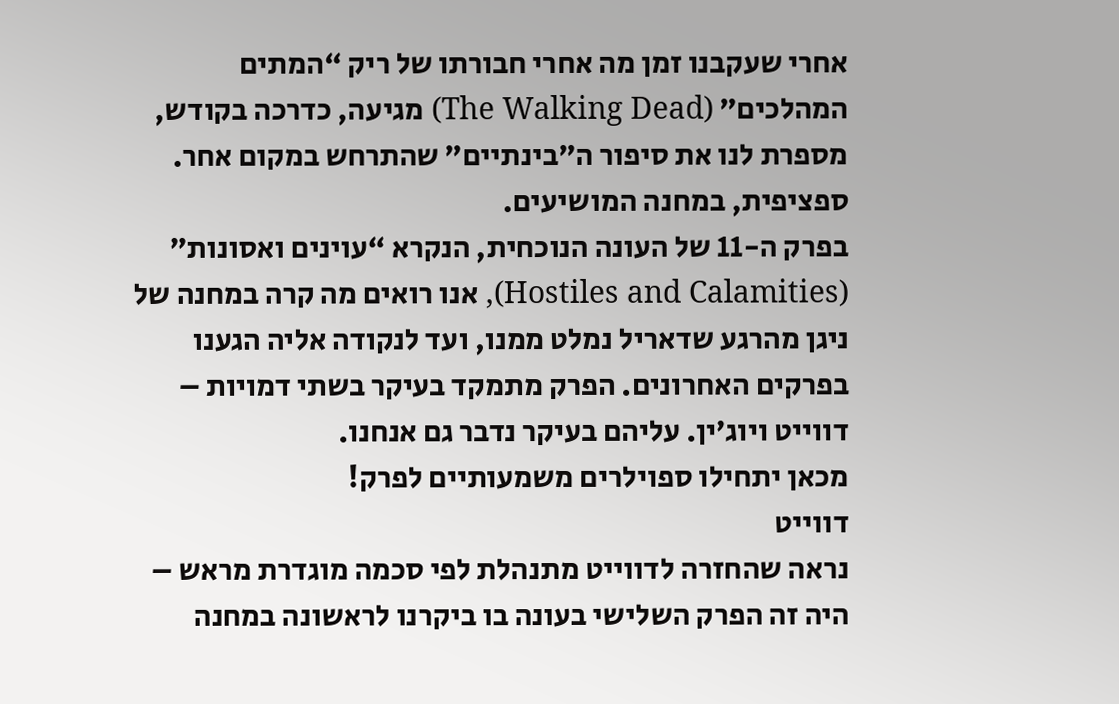אחרי שעקבנו זמן מה אחרי חבורתו של ריק “המתים המהלכים” (The Walking Dead) מגיעה, כדרכה בקודש, מספרת לנו את סיפור ה”בינתיים” שהתרחש במקום אחר. ספציפית, במחנה המושיעים.
בפרק ה-11 של העונה הנוכחית, הנקרא “עוינים ואסונות” (Hostiles and Calamities), אנו רואים מה קרה במחנה של ניגן מהרגע שדאריל נמלט ממנו, ועד לנקודה אליה הגענו בפרקים האחרונים. הפרק מתמקד בעיקר בשתי דמויות – דווייט ויוג’ין. עליהם בעיקר נדבר גם אנחנו.
מכאן יתחילו ספוילרים משמעותיים לפרק!
דווייט
נראה שהחזרה לדווייט מתנהלת לפי סכמה מוגדרת מראש – היה זה הפרק השלישי בעונה בו ביקרנו לראשונה במחנה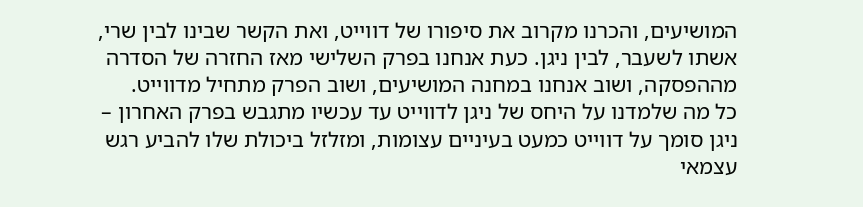המושיעים, והכרנו מקרוב את סיפורו של דווייט, ואת הקשר שבינו לבין שרי, אשתו לשעבר, לבין ניגן. כעת אנחנו בפרק השלישי מאז החזרה של הסדרה מההפסקה, ושוב אנחנו במחנה המושיעים, ושוב הפרק מתחיל מדווייט.
כל מה שלמדנו על היחס של ניגן לדווייט עד עכשיו מתגבש בפרק האחרון – ניגן סומך על דווייט כמעט בעיניים עצומות, ומזלזל ביכולת שלו להביע רגש עצמאי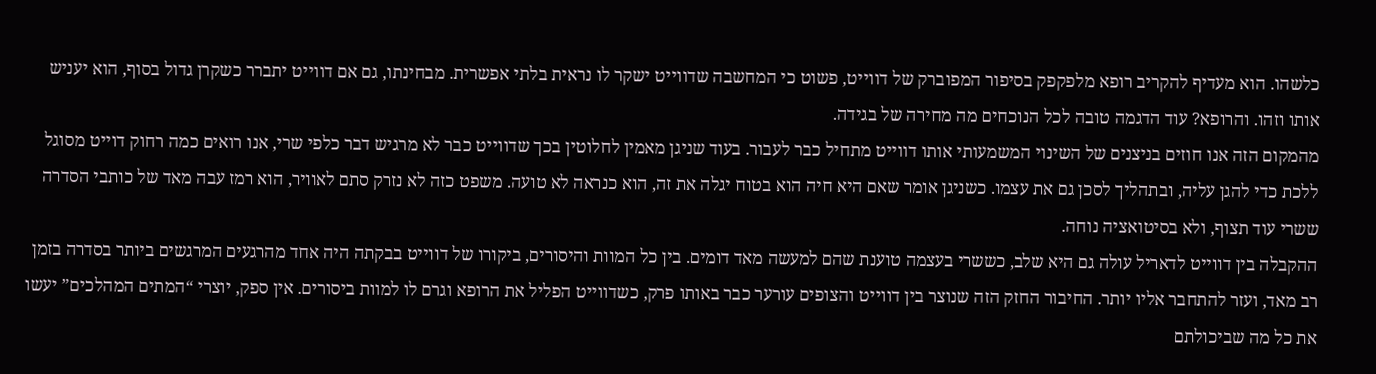כלשהו. הוא מעדיף להקריב רופא מלפקפק בסיפור המפוברק של דווייט, פשוט כי המחשבה שדווייט ישקר לו נראית בלתי אפשרית. מבחינתו, גם אם דווייט יתברר כשקרן גדול בסוף, הוא יעניש אותו וזהו. והרופא? עוד הדגמה טובה לכל הנוכחים מה מחירה של בגידה.
מהמקום הזה אנו חוזים בניצנים של השינוי המשמעותי אותו דווייט מתחיל כבר לעבור. בעוד שניגן מאמין לחלוטין בכך שדווייט כבר לא מרגיש דבר כלפי שרי, אנו רואים כמה רחוק דוייט מסוגל ללכת כדי להגן עליה, ובתהליך לסכן גם את עצמו. כשניגן אומר שאם היא חיה הוא בטוח יגלה את זה, הוא כנראה לא טועה. משפט כזה לא נזרק סתם לאוויר, הוא רמז עבה מאד של כותבי הסדרה ששרי עוד תצוף, ולא בסיטואציה נוחה.
ההקבלה בין דווייט לדאריל עולה גם היא שלב, כששרי בעצמה טוענת שהם למעשה מאד דומים. בין כל המוות והיסורים, ביקורו של דווייט בבקתה היה אחד מהרגעים המרגשים ביותר בסדרה בזמן רב מאד, ועזר להתחבר אליו יותר. החיבור החזק הזה שנוצר בין דווייט והצופים עורער כבר באותו פרק, כשדווייט הפליל את הרופא וגרם לו למוות ביסורים. אין ספק, יוצרי “המתים המהלכים” יעשו את כל מה שביכולתם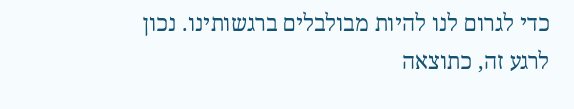כדי לגרום לנו להיות מבולבלים ברגשותינו. נכון לרגע זה, כתוצאה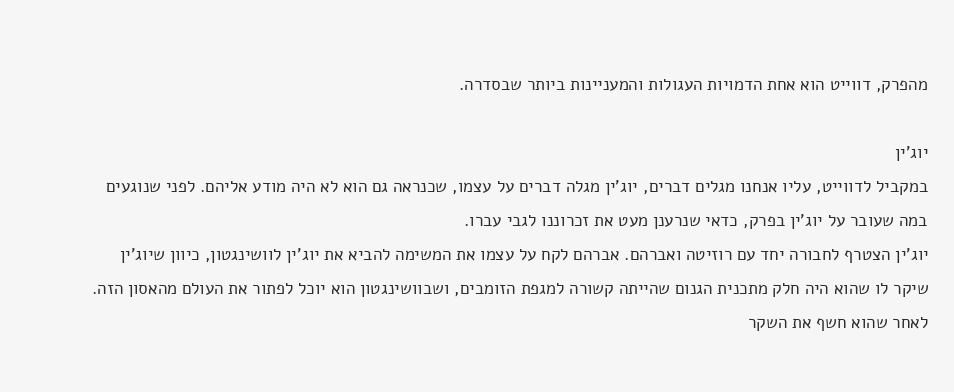מהפרק, דווייט הוא אחת הדמויות העגולות והמעניינות ביותר שבסדרה.

יוג’ין
במקביל לדווייט, עליו אנחנו מגלים דברים, יוג’ין מגלה דברים על עצמו, שכנראה גם הוא לא היה מודע אליהם. לפני שנוגעים במה שעובר על יוג’ין בפרק, כדאי שנרענן מעט את זכרוננו לגבי עברו.
יוג’ין הצטרף לחבורה יחד עם רוזיטה ואברהם. אברהם לקח על עצמו את המשימה להביא את יוג’ין לוושינגטון, כיוון שיוג’ין שיקר לו שהוא היה חלק מתכנית הגנום שהייתה קשורה למגפת הזומבים, ושבוושינגטון הוא יוכל לפתור את העולם מהאסון הזה. לאחר שהוא חשף את השקר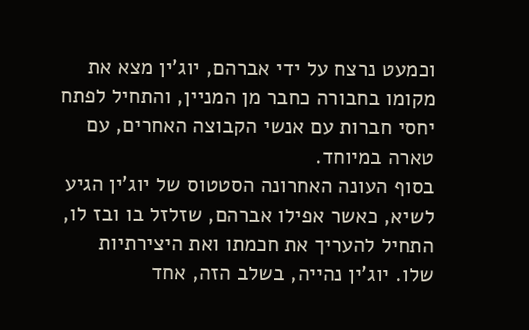וכמעט נרצח על ידי אברהם, יוג’ין מצא את מקומו בחבורה כחבר מן המניין, והתחיל לפתח יחסי חברות עם אנשי הקבוצה האחרים, עם טארה במיוחד.
בסוף העונה האחרונה הסטטוס של יוג’ין הגיע לשיא, כאשר אפילו אברהם, שזלזל בו ובז לו, התחיל להעריך את חכמתו ואת היצירתיות שלו. יוג’ין נהייה, בשלב הזה, אחד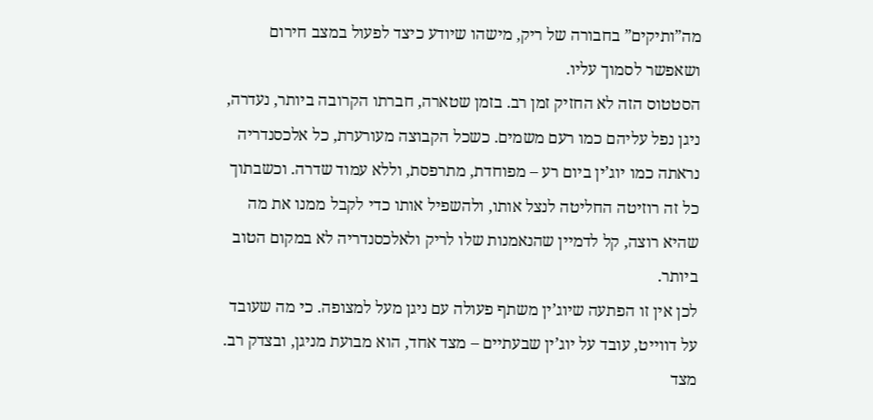מה”ותיקים” בחבורה של ריק, מישהו שיודע כיצד לפעול במצב חירום ושאפשר לסמוך עליו.
הסטטוס הזה לא החזיק זמן רב. בזמן שטארה, חברתו הקרובה ביותר, נעדרה, ניגן נפל עליהם כמו רעם משמים. כשכל הקבוצה מעורערת, כל אלכסנדריה נראתה כמו יוג’ין ביום רע – מפוחדת, מתרפסת, וללא עמוד שדרה. וכשבתוך כל זה רוזיטה החליטה לנצל אותו, ולהשפיל אותו כדי לקבל ממנו את מה שהיא רוצה, קל לדמיין שהנאמנות שלו לריק ולאלכסנדריה לא במקום הטוב ביותר.
לכן אין זו הפתעה שיוג’ין משתף פעולה עם ניגן מעל למצופה. כי מה שעובד על דווייט, עובד על יוג’ין שבעתיים – מצד אחד, הוא מבועת מניגן, ובצדק רב. מצד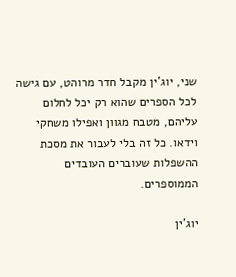שני, יוג’ין מקבל חדר מרוהט, עם גישה לכל הספרים שהוא רק יכל לחלום עליהם, מטבח מגוון ואפילו משחקי וידאו. כל זה בלי לעבור את מסכת ההשפלות שעוברים העובדים הממוספרים.

יוג’ין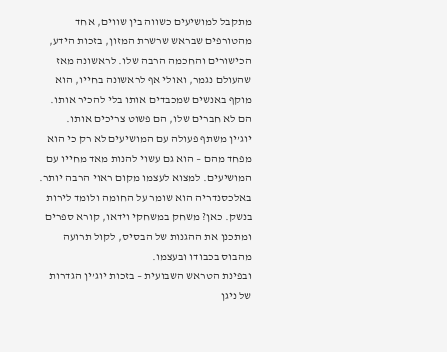מתקבל למושיעים כשווה בין שווים, אחד מהטורפים שבראש שרשרת המזון, בזכות הידע, הכישורים והחכמה הרבה שלו. לראשונה מאז שהעולם נגמר, ואולי אף לראשונה בחייו, הוא מוקף באנשים שמכבדים אותו בלי להכיר אותו. הם לא חברים שלו, הם פשוט צריכים אותו.
יוג’ין משתף פעולה עם המושיעים לא רק כי הוא מפחד מהם – הוא גם עשוי להנות מאד מחייו עם המושיעים. למצוא לעצמו מקום ראוי הרבה יותר. באלכסנדריה הוא שומר על החומה ולומד לירות בנשק. כאן? משחק במשחקי וידאו, קורא ספרים ומתכנן את ההגנות של הבסיס, לקול תרועה מהבוס בכבודו ובעצמו.
ובפינת הטראש השבועית – בזכות יוג’ין הגדרות של ניגן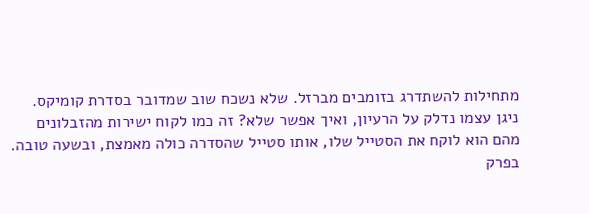מתחילות להשתדרג בזומבים מברזל. שלא נשכח שוב שמדובר בסדרת קומיקס. ניגן עצמו נדלק על הרעיון, ואיך אפשר שלא? זה כמו לקוח ישירות מהזבלונים מהם הוא לוקח את הסטייל שלו, אותו סטייל שהסדרה כולה מאמצת, ובשעה טובה.
בפרק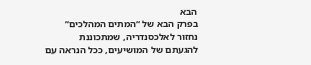הבא
בפרק הבא של “המתים המהלכים” נחזור לאלכסנדריה, שמתכוננת להגעתם של המושיעים, ככל הנראה עם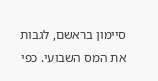סיימון בראשם, לגבות את המס השבועי. כפי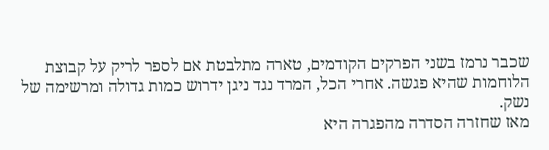שכבר נרמז בשני הפרקים הקודמים, טארה מתלבטת אם לספר לריק על קבוצת הלוחמות שהיא פגשה. אחרי הכל, המרד נגד ניגן ידרוש כמות גדולה ומרשימה של נשק.
מאז שחזרה הסדרה מהפגרה היא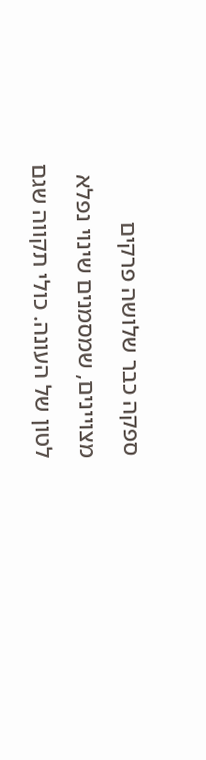ספקה כבר שלושה פרקים מצויינים, שמסמנים שינוי נפלא לטון של העונה. כולי תקווה שגם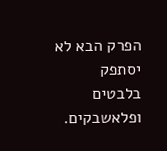הפרק הבא לא יסתפק בלבטים ופלאשבקים.